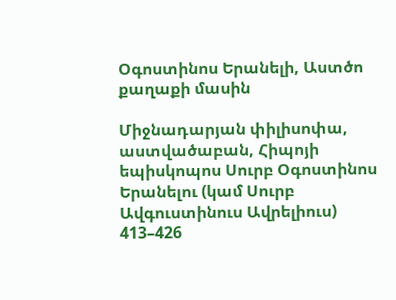Օգոստինոս Երանելի, Աստծո քաղաքի մասին

Միջնադարյան փիլիսոփա, աստվածաբան, Հիպոյի եպիսկոպոս Սուրբ Օգոստինոս Երանելու (կամ Սուրբ Ավգուստինուս Ավրելիուս)  413–426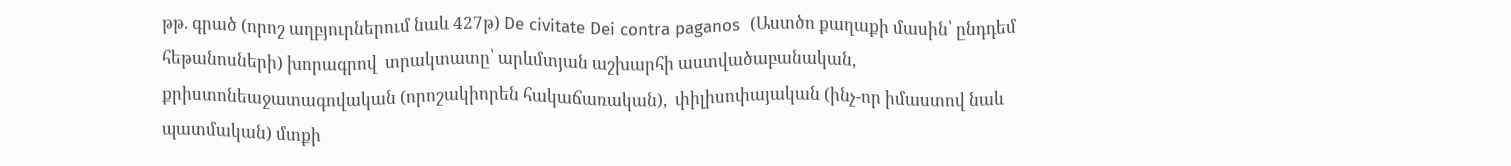թթ. գրած (որոշ աղբյուրներում նաև 427թ) De civitate Dei contra paganos  (Աստծո քաղաքի մասին՝ ընդդեմ հեթանոսների) խորագրով  տրակտատը՝ արևմտյան աշխարհի աստվածաբանական, քրիստոնեաջատագովական (որոշակիորեն հակաճառական),  փիլիսոփայական (ինչ-որ իմաստով նաև պատմական) մտքի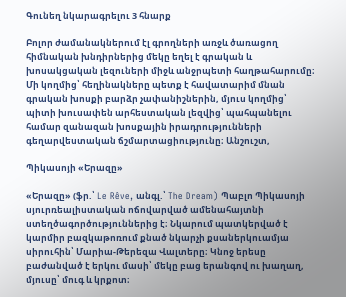Գունեղ նկարագրելու 3 հնարք

Բոլոր ժամանակներում էլ գրողների առջև ծառացող հիմնական խնդիրներից մեկը եղել է գրական և խոսակցական լեզուների միջև անջրպետի հաղթահարումը։ Մի կողմից՝ հեղինակները պետք է հավատարիմ մնան գրական խոսքի բարձր չափանիշներին, մյուս կողմից՝ պիտի խուսափեն արհեստական լեզվից՝ պահպանելու համար զանազան խոսքային իրադրությունների գեղարվեստական ճշմարտացիությունը։ Անշուշտ,

Պիկասոյի «Երազը»

«Երազը» (ֆր.՝ Le Rêve, անգլ.՝ The Dream) Պաբլո Պիկասոյի սյուրռեալիստական ոճովարված ամենահայտնի ստեղծագործություններից է։ Նկարում պատկերված է կարմիր բազկաթոռում քնած նկարչի քսաներկուամյա սիրուհին՝ Մարիա-Թերեզա Վալտերը։ Կնոջ երեսը բաժանված է երկու մասի՝ մեկը բաց երանգով ու խաղաղ, մյուսը՝ մուգ և կրքոտ։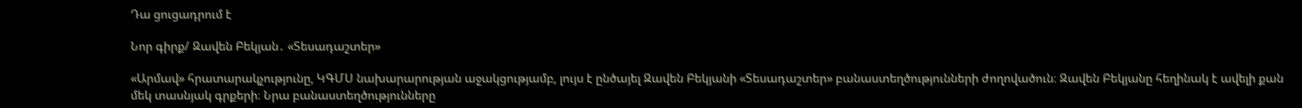Դա ցուցադրում է

Նոր գիրք/ Զավեն Բեկյան․ «Տեսադաշտեր»

«Արմավ» հրատարակչությունը, ԿԳՄՍ նախարարության աջակցությամբ, լույս է ընծայել Զավեն Բեկյանի «Տեսադաշտեր» բանաստեղծությունների ժողովածուն։ Զավեն Բեկյանը հեղինակ է ավելի քան մեկ տասնյակ գրքերի։ Նրա բանաստեղծությունները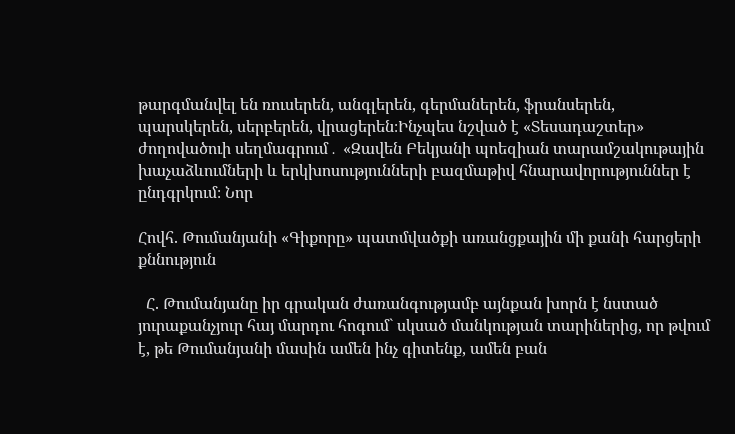թարգմանվել են ռուսերեն, անգլերեն, գերմաներեն, ֆրանսերեն, պարսկերեն, սերբերեն, վրացերեն։Ինչպես նշված է «Տեսադաշտեր» ժողովածուի սեղմագրում․ «Զավեն Բեկյանի պոեզիան տարամշակութային խաչաձևումների և երկխոսությունների բազմաթիվ հնարավորություններ է ընդգրկում։ Նոր

Հովհ. Թումանյանի «Գիքորը» պատմվածքի առանցքային մի քանի հարցերի քննություն

  Հ. Թումանյանը իր գրական ժառանգությամբ այնքան խորն է նստած յուրաքանչյուր հայ մարդու հոգում` սկսած մանկության տարիներից, որ թվում է, թե Թումանյանի մասին ամեն ինչ գիտենք, ամեն բան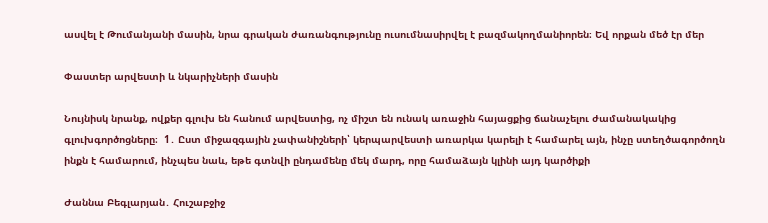ասվել է Թումանյանի մասին, նրա գրական ժառանգությունը ուսումնասիրվել է բազմակողմանիորեն։ Եվ որքան մեծ էր մեր

Փաստեր արվեստի և նկարիչների մասին

Նույնիսկ նրանք, ովքեր գլուխ են հանում արվեստից, ոչ միշտ են ունակ առաջին հայացքից ճանաչելու ժամանակակից գլուխգործոցները։  1․ Ըստ միջազգային չափանիշների՝ կերպարվեստի առարկա կարելի է համարել այն, ինչը ստեղծագործողն ինքն է համարում, ինչպես նաև, եթե գտնվի ընդամենը մեկ մարդ, որը համաձայն կլինի այդ կարծիքի

Ժաննա Բեգլարյան․ Հուշաբջիջ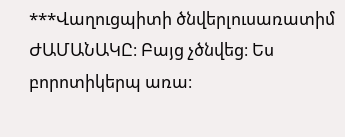***Վաղուցպիտի ծնվերլուսառատիմ ԺԱՄԱՆԱԿԸ։ Բայց չծնվեց։ Ես բորոտիկերպ առա։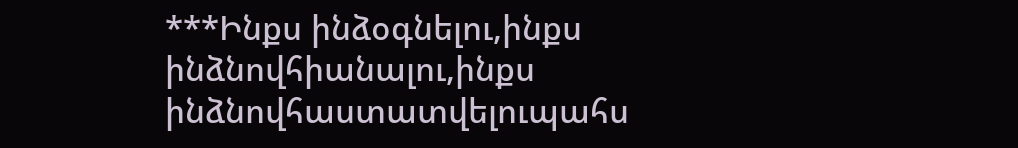***Ինքս ինձօգնելու,ինքս ինձնովհիանալու,ինքս ինձնովհաստատվելուպահս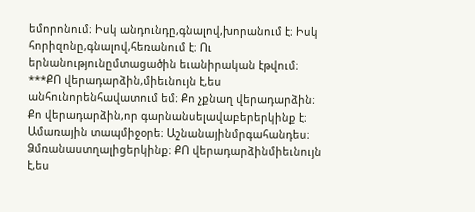եմորոնում։ Իսկ անդունդը,գնալով,խորանում է։ Իսկ հորիզոնը,գնալով,հեռանում է։ Ու երնանությունըմտացածին եւանիրական էթվում։ ***ՔՈ վերադարձին,միեւնույն է,ես անհունորենհավատում եմ։ Քո չքնաղ վերադարձին։ Քո վերադարձին,որ գարնանսելավաբերերկինք է։ Ամառային տապմիջօրե։ Աշնանայինմրգահանդես։ Ձմռանաստղալիցերկինք։ ՔՈ վերադարձինմիեւնույն է,ես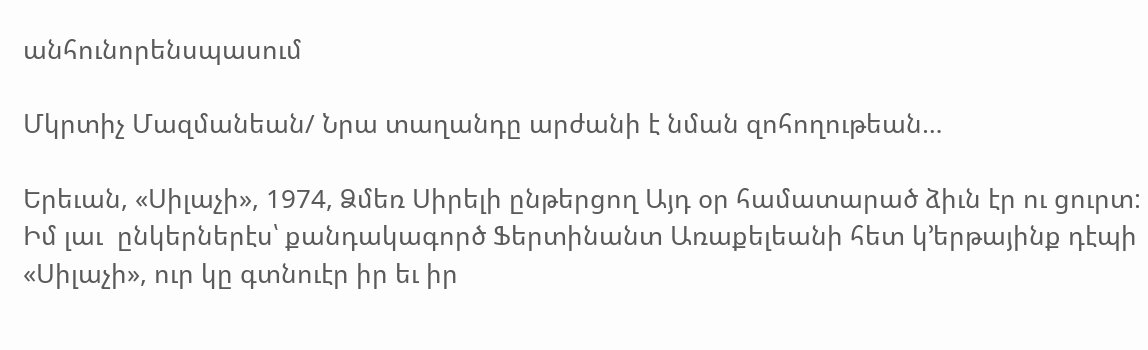անհունորենսպասում

Մկրտիչ Մազմանեան/ Նրա տաղանդը արժանի է նման զոհողութեան…

Երեւան, «Սիլաչի», 1974, Ձմեռ Սիրելի ընթերցող Այդ օր համատարած ձիւն էր ու ցուրտ: Իմ լաւ  ընկերներէս՝ քանդակագործ Ֆերտինանտ Առաքելեանի հետ կ’երթայինք դէպի «Սիլաչի», ուր կը գտնուէր իր եւ իր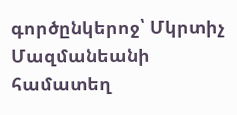գործընկերոջ՝ Մկրտիչ Մազմանեանի համատեղ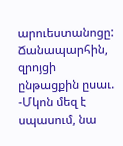արուեստանոցը: Ճանապարհին, զրոյցի ընթացքին ըսաւ. -Մկոն մեզ է սպասում, նա